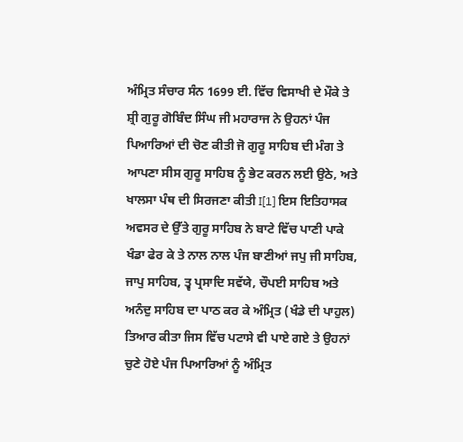ਅੰਮ੍ਰਿਤ ਸੰਚਾਰ ਸੰਨ 1699 ਈ. ਵਿੱਚ ਵਿਸਾਖੀ ਦੇ ਮੌਕੇ ਤੇ ਸ਼੍ਰੀ ਗੁਰੂ ਗੋਬਿੰਦ ਸਿੰਘ ਜੀ ਮਹਾਰਾਜ ਨੇ ਉਹਨਾਂ ਪੰਜ ਪਿਆਰਿਆਂ ਦੀ ਚੋਣ ਕੀਤੀ ਜੋ ਗੁਰੂ ਸਾਹਿਬ ਦੀ ਮੰਗ ਤੇ ਆਪਣਾ ਸੀਸ ਗੁਰੂ ਸਾਹਿਬ ਨੂੰ ਭੇਟ ਕਰਨ ਲਈ ਉਠੇ, ਅਤੇ ਖਾਲਸਾ ਪੰਥ ਦੀ ਸਿਰਜਣਾ ਕੀਤੀ I[1] ਇਸ ਇਤਿਹਾਸਕ ਅਵਸਰ ਦੇ ਉੱਤੇ ਗੁਰੂ ਸਾਹਿਬ ਨੇ ਬਾਟੇ ਵਿੱਚ ਪਾਣੀ ਪਾਕੇ ਖੰਡਾ ਫੇਰ ਕੇ ਤੇ ਨਾਲ ਨਾਲ ਪੰਜ ਬਾਣੀਆਂ ਜਪੁ ਜੀ ਸਾਹਿਬ, ਜਾਪੁ ਸਾਹਿਬ, ਤ੍ਵ ਪ੍ਰਸਾਦਿ ਸਵੱਯੇ, ਚੌਪਈ ਸਾਹਿਬ ਅਤੇ ਅਨੰਦੁ ਸਾਹਿਬ ਦਾ ਪਾਠ ਕਰ ਕੇ ਅੰਮ੍ਰਿਤ (ਖੰਡੇ ਦੀ ਪਾਹੁਲ) ਤਿਆਰ ਕੀਤਾ ਜਿਸ ਵਿੱਚ ਪਟਾਸੇ ਵੀ ਪਾਏ ਗਏ ਤੇ ਉਹਨਾਂ ਚੁਣੇ ਹੋਏ ਪੰਜ ਪਿਆਰਿਆਂ ਨੂੰ ਅੰਮ੍ਰਿਤ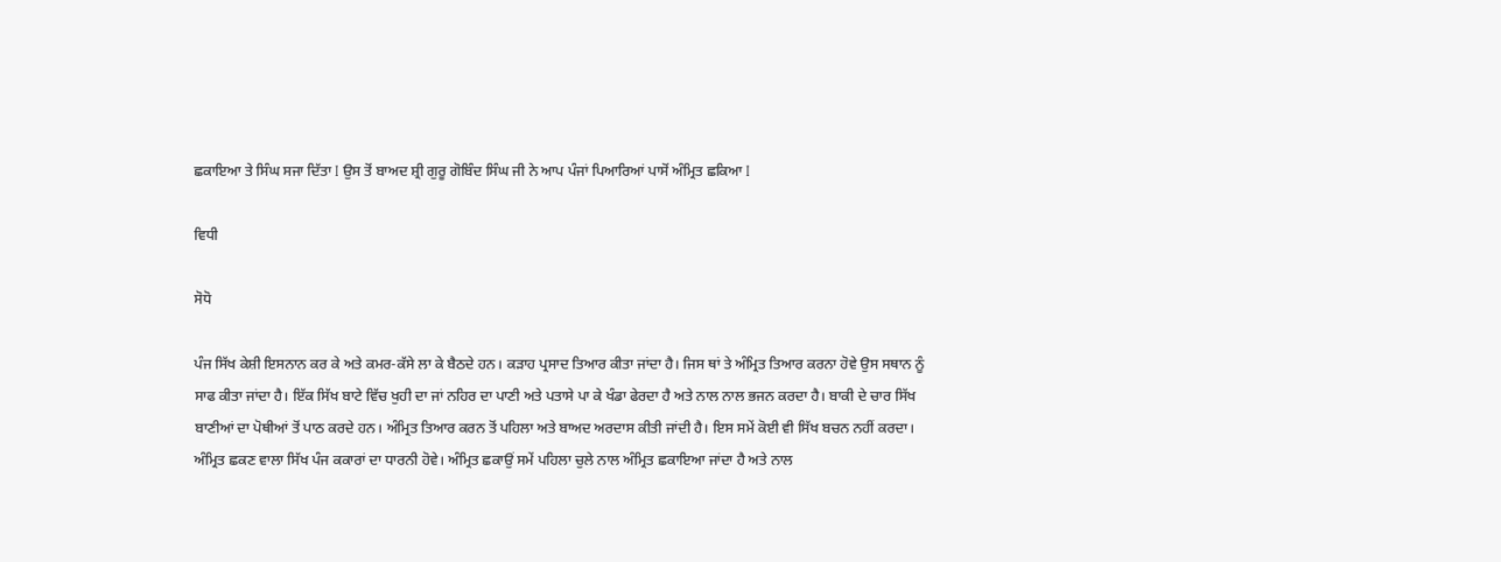ਛਕਾਇਆ ਤੇ ਸਿੰਘ ਸਜਾ ਦਿੱਤਾ I ਉਸ ਤੋਂ ਬਾਅਦ ਸ਼੍ਰੀ ਗੁਰੂ ਗੋਬਿੰਦ ਸਿੰਘ ਜੀ ਨੇ ਆਪ ਪੰਜਾਂ ਪਿਆਰਿਆਂ ਪਾਸੋਂ ਅੰਮ੍ਰਿਤ ਛਕਿਆ I

ਵਿਧੀ

ਸੋਧੋ

ਪੰਜ ਸਿੱਖ ਕੇਸ਼ੀ ਇਸਨਾਨ ਕਰ ਕੇ ਅਤੇ ਕਮਰ-ਕੱਸੇ ਲਾ ਕੇ ਬੈਠਦੇ ਹਨ। ਕੜਾਹ ਪ੍ਰਸਾਦ ਤਿਆਰ ਕੀਤਾ ਜਾਂਦਾ ਹੈ। ਜਿਸ ਥਾਂ ਤੇ ਅੰਮ੍ਰਿਤ ਤਿਆਰ ਕਰਨਾ ਹੋਵੇ ਉਸ ਸਥਾਨ ਨੂੰ ਸਾਫ ਕੀਤਾ ਜਾਂਦਾ ਹੈ। ਇੱਕ ਸਿੱਖ ਬਾਟੇ ਵਿੱਚ ਖੁਹੀ ਦਾ ਜਾਂ ਨਹਿਰ ਦਾ ਪਾਣੀ ਅਤੇ ਪਤਾਸੇ ਪਾ ਕੇ ਖੰਡਾ ਫੇਰਦਾ ਹੈ ਅਤੇ ਨਾਲ ਨਾਲ ਭਜਨ ਕਰਦਾ ਹੈ। ਬਾਕੀ ਦੇ ਚਾਰ ਸਿੱਖ ਬਾਣੀਆਂ ਦਾ ਪੋਥੀਆਂ ਤੋਂ ਪਾਠ ਕਰਦੇ ਹਨ। ਅੰਮ੍ਰਿਤ ਤਿਆਰ ਕਰਨ ਤੋਂ ਪਹਿਲਾ ਅਤੇ ਬਾਅਦ ਅਰਦਾਸ ਕੀਤੀ ਜਾਂਦੀ ਹੈ। ਇਸ ਸਮੇਂ ਕੋਈ ਵੀ ਸਿੱਖ ਬਚਨ ਨਹੀਂ ਕਰਦਾ। ਅੰਮ੍ਰਿਤ ਛਕਣ ਵਾਲਾ ਸਿੱਖ ਪੰਜ ਕਕਾਰਾਂ ਦਾ ਧਾਰਨੀ ਹੋਵੇ। ਅੰਮ੍ਰਿਤ ਛਕਾਉਂ ਸਮੇਂ ਪਹਿਲਾ ਚੁਲੇ ਨਾਲ ਅੰਮ੍ਰਿਤ ਛਕਾਇਆ ਜਾਂਦਾ ਹੈ ਅਤੇ ਨਾਲ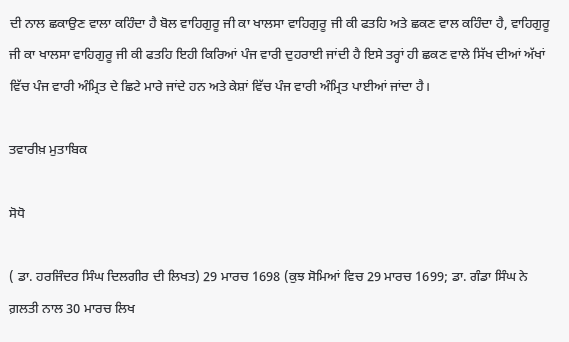ਦੀ ਨਾਲ ਛਕਾਉਣ ਵਾਲਾ ਕਹਿੰਦਾ ਹੈ ਬੋਲ ਵਾਹਿਗੁਰੂ ਜੀ ਕਾ ਖਾਲਸਾ ਵਾਹਿਗੁਰੂ ਜੀ ਕੀ ਫਤਹਿ ਅਤੇ ਛਕਣ ਵਾਲ ਕਹਿੰਦਾ ਹੈ, ਵਾਹਿਗੁਰੂ ਜੀ ਕਾ ਖਾਲਸਾ ਵਾਹਿਗੁਰੂ ਜੀ ਕੀ ਫਤਹਿ ਇਹੀ ਕਿਰਿਆਂ ਪੰਜ ਵਾਰੀ ਦੁਹਰਾਈ ਜਾਂਦੀ ਹੈ ਇਸੇ ਤਰ੍ਹਾਂ ਹੀ ਛਕਣ ਵਾਲੇ ਸਿੱਖ ਦੀਆਂ ਅੱਖਾਂ ਵਿੱਚ ਪੰਜ ਵਾਰੀ ਅੰਮ੍ਰਿਤ ਦੇ ਛਿਟੇ ਮਾਰੇ ਜਾਂਦੇ ਹਨ ਅਤੇ ਕੇਸ਼ਾਂ ਵਿੱਚ ਪੰਜ ਵਾਰੀ ਅੰਮ੍ਰਿਤ ਪਾਈਆਂ ਜਾਂਦਾ ਹੈ।

ਤਵਾਰੀਖ਼ ਮੁਤਾਬਿਕ

ਸੋਧੋ

( ਡਾ. ਹਰਜਿੰਦਰ ਸਿੰਘ ਦਿਲਗੀਰ ਦੀ ਲਿਖਤ) 29 ਮਾਰਚ 1698 (ਕੁਝ ਸੋਮਿਆਂ ਵਿਚ 29 ਮਾਰਚ 1699; ਡਾ. ਗੰਡਾ ਸਿੰਘ ਨੇ ਗ਼ਲਤੀ ਨਾਲ 30 ਮਾਰਚ ਲਿਖ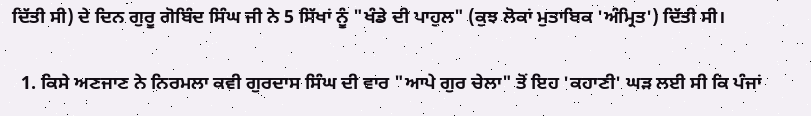ਦਿੱਤੀ ਸੀ) ਦੇ ਦਿਨ ਗੁਰੂ ਗੋਬਿੰਦ ਸਿੰਘ ਜੀ ਨੇ 5 ਸਿੱਖਾਂ ਨੂੰ "ਖੰਡੇ ਦੀ ਪਾਹੁਲ" (ਕੁਝ ਲੋਕਾਂ ਮੁਤਾਬਿਕ 'ਅੰਮ੍ਰਿਤ') ਦਿੱਤੀ ਸੀ।

  1. ਕਿਸੇ ਅਣਜਾਣ ਨੇ ਨਿਰਮਲਾ ਕਵੀ ਗੁਰਦਾਸ ਸਿੰਘ ਦੀ ਵਾਰ "ਆਪੇ ਗੁਰ ਚੇਲਾ" ਤੋਂ ਇਹ 'ਕਹਾਣੀ' ਘੜ ਲਈ ਸੀ ਕਿ ਪੰਜਾਂ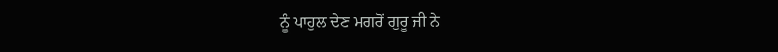ਨੂੰ ਪਾਹੁਲ ਦੇਣ ਮਗਰੋਂ ਗੁਰੂ ਜੀ ਨੇ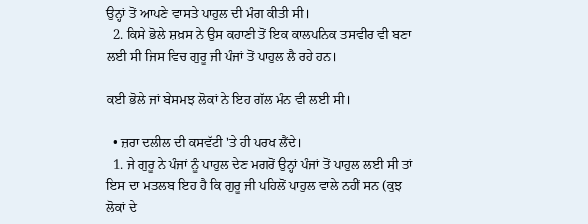ਉਨ੍ਹਾਂ ਤੋਂ ਆਪਣੇ ਵਾਸਤੇ ਪਾਹੁਲ ਦੀ ਮੰਗ ਕੀਤੀ ਸੀ।
  2. ਕਿਸੇ ਭੋਲੇ ਸ਼ਖ਼ਸ ਨੇ ਉਸ ਕਹਾਣੀ ਤੋਂ ਇਕ ਕਾਲਪਨਿਕ ਤਸਵੀਰ ਵੀ ਬਣਾ ਲਈ ਸੀ ਜਿਸ ਵਿਚ ਗੁਰੂ ਜੀ ਪੰਜਾਂ ਤੋਂ ਪਾਹੁਲ ਲੈ ਰਹੇ ਹਨ।

ਕਈ ਭੋਲੇ ਜਾਂ ਬੇਸਮਝ ਲੋਕਾਂ ਨੇ ਇਹ ਗੱਲ ਮੰਨ ਵੀ ਲਈ ਸੀ।

  • ਜ਼ਰਾ ਦਲੀਲ ਦੀ ਕਸਵੱਟੀ 'ਤੇ ਹੀ ਪਰਖ ਲੈਂਦੇ।
  1. ਜੇ ਗੁਰੂ ਨੇ ਪੰਜਾਂ ਨੂੰ ਪਾਹੁਲ ਦੇਣ ਮਗਰੋਂ ਉਨ੍ਹਾਂ ਪੰਜਾਂ ਤੋਂ ਪਾਹੁਲ ਲਈ ਸੀ ਤਾਂ ਇਸ ਦਾ ਮਤਲਬ ਇਹ ਹੈ ਕਿ ਗੁਰੂ ਜੀ ਪਹਿਲੋਂ ਪਾਹੁਲ ਵਾਲੇ ਨਹੀਂ ਸਨ (ਕੁਝ ਲੋਕਾਂ ਦੇ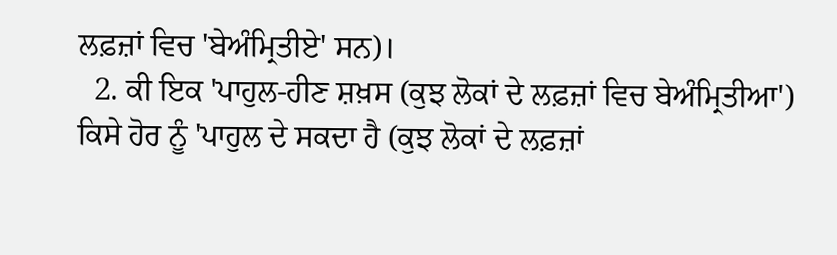ਲਫ਼ਜ਼ਾਂ ਵਿਚ 'ਬੇਅੰਮ੍ਰਿਤੀਏ' ਸਨ)।
  2. ਕੀ ਇਕ 'ਪਾਹੁਲ-ਹੀਣ ਸ਼ਖ਼ਸ (ਕੁਝ ਲੋਕਾਂ ਦੇ ਲਫ਼ਜ਼ਾਂ ਵਿਚ ਬੇਅੰਮ੍ਰਿਤੀਆ') ਕਿਸੇ ਹੋਰ ਨੂੰ 'ਪਾਹੁਲ ਦੇ ਸਕਦਾ ਹੈ (ਕੁਝ ਲੋਕਾਂ ਦੇ ਲਫ਼ਜ਼ਾਂ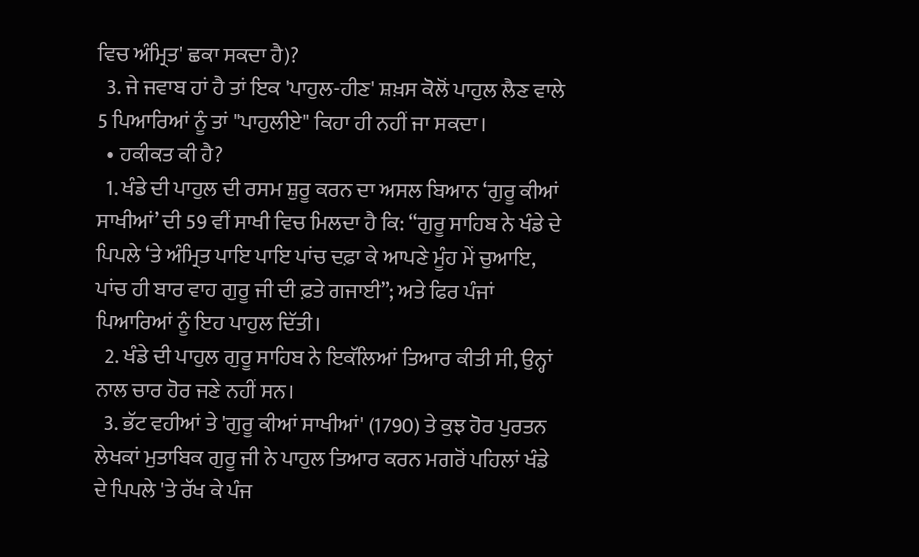ਵਿਚ ਅੰਮ੍ਰਿਤ' ਛਕਾ ਸਕਦਾ ਹੈ)?
  3. ਜੇ ਜਵਾਬ ਹਾਂ ਹੈ ਤਾਂ ਇਕ 'ਪਾਹੁਲ-ਹੀਣ' ਸ਼ਖ਼ਸ ਕੋਲੋਂ ਪਾਹੁਲ ਲੈਣ ਵਾਲੇ 5 ਪਿਆਰਿਆਂ ਨੂੰ ਤਾਂ "ਪਾਹੁਲੀਏ" ਕਿਹਾ ਹੀ ਨਹੀਂ ਜਾ ਸਕਦਾ।
  • ਹਕੀਕਤ ਕੀ ਹੈ?
  1. ਖੰਡੇ ਦੀ ਪਾਹੁਲ ਦੀ ਰਸਮ ਸ਼ੁਰੂ ਕਰਨ ਦਾ ਅਸਲ ਬਿਆਨ ‘ਗੁਰੂ ਕੀਆਂ ਸਾਖੀਆਂ’ ਦੀ 59 ਵੀਂ ਸਾਖੀ ਵਿਚ ਮਿਲਦਾ ਹੈ ਕਿ: “ਗੁਰੂ ਸਾਹਿਬ ਨੇ ਖੰਡੇ ਦੇ ਪਿਪਲੇ ‘ਤੇ ਅੰਮ੍ਰਿਤ ਪਾਇ ਪਾਇ ਪਾਂਚ ਦਫ਼ਾ ਕੇ ਆਪਣੇ ਮੂੰਹ ਮੇਂ ਚੁਆਇ, ਪਾਂਚ ਹੀ ਬਾਰ ਵਾਹ ਗੁਰੂ ਜੀ ਦੀ ਫ਼ਤੇ ਗਜਾਈ”; ਅਤੇ ਫਿਰ ਪੰਜਾਂ ਪਿਆਰਿਆਂ ਨੂੰ ਇਹ ਪਾਹੁਲ ਦਿੱਤੀ।
  2. ਖੰਡੇ ਦੀ ਪਾਹੁਲ ਗੁਰੂ ਸਾਹਿਬ ਨੇ ਇਕੱਲਿਆਂ ਤਿਆਰ ਕੀਤੀ ਸੀ, ਉਨ੍ਹਾਂ ਨਾਲ ਚਾਰ ਹੋਰ ਜਣੇ ਨਹੀਂ ਸਨ।
  3. ਭੱਟ ਵਹੀਆਂ ਤੇ 'ਗੁਰੂ ਕੀਆਂ ਸਾਖੀਆਂ' (1790) ਤੇ ਕੁਝ ਹੋਰ ਪੁਰਤਨ ਲੇਖਕਾਂ ਮੁਤਾਬਿਕ ਗੁਰੂ ਜੀ ਨੇ ਪਾਹੁਲ ਤਿਆਰ ਕਰਨ ਮਗਰੋਂ ਪਹਿਲਾਂ ਖੰਡੇ ਦੇ ਪਿਪਲੇ 'ਤੇ ਰੱਖ ਕੇ ਪੰਜ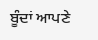ਬੂੰਦਾਂ ਆਪਣੇ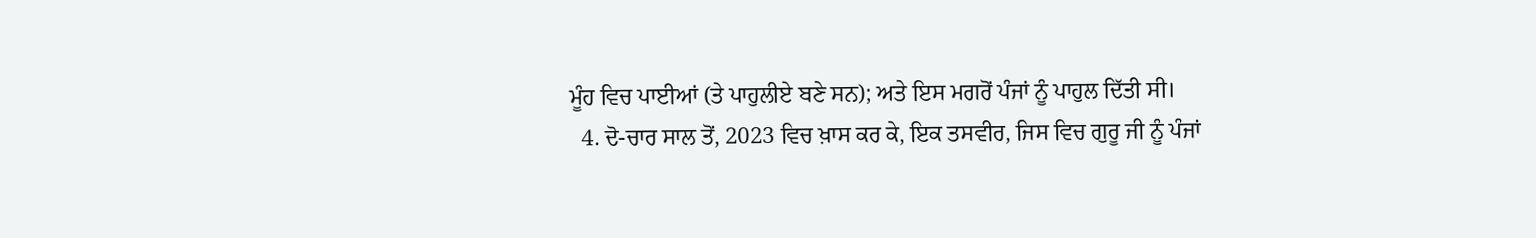ਮੂੰਹ ਵਿਚ ਪਾਈਆਂ (ਤੇ ਪਾਹੁਲੀਏ ਬਣੇ ਸਨ); ਅਤੇ ਇਸ ਮਗਰੋਂ ਪੰਜਾਂ ਨੂੰ ਪਾਹੁਲ ਦਿੱਤੀ ਸੀ।
  4. ਦੋ-ਚਾਰ ਸਾਲ ਤੋਂ, 2023 ਵਿਚ ਖ਼ਾਸ ਕਰ ਕੇ, ਇਕ ਤਸਵੀਰ, ਜਿਸ ਵਿਚ ਗੁਰੂ ਜੀ ਨੂੰ ਪੰਜਾਂ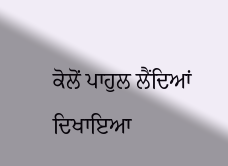ਕੋਲੋਂ ਪਾਹੁਲ ਲੈਂਦਿਆਂ ਦਿਖਾਇਆ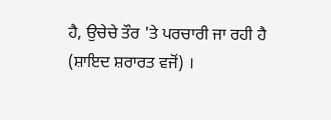ਹੈ, ਉਚੇਚੇ ਤੌਰ 'ਤੇ ਪਰਚਾਰੀ ਜਾ ਰਹੀ ਹੈ (ਸ਼ਾਇਦ ਸ਼ਰਾਰਤ ਵਜੋਂ) ।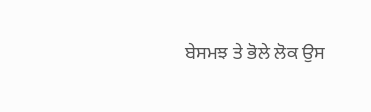ਬੇਸਮਝ ਤੇ ਭੋਲੇ ਲੋਕ ਉਸ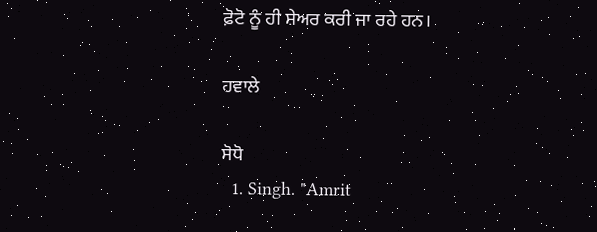ਫ਼ੋਟੋ ਨੂੰ ਹੀ ਸ਼ੇਅਰ ਕਰੀ ਜਾ ਰਹੇ ਹਨ।

ਹਵਾਲੇ

ਸੋਧੋ
  1. Singh. "Amrit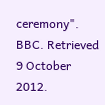ceremony". BBC. Retrieved 9 October 2012.